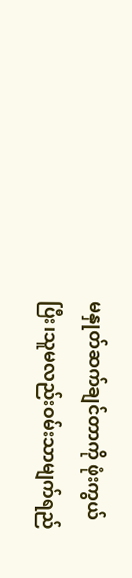မနှုတ်ဆက်ချင်တာကို ဖုံးကွယ်ပြီး၊သူမလည်းဝမ်းသာမျက်ရည်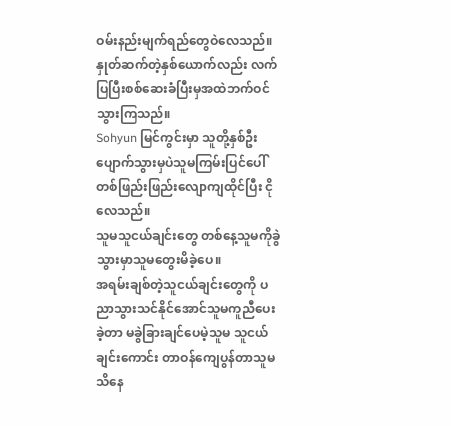ဝမ်းနည်းမျက်ရည်တွေဝဲလေသည်။ နှုတ်ဆက်တဲ့နှစ်ယောက်လည်း လက်ပြပြီးစစ်ဆေးခံပြီးမှအထဲဘက်ဝင်သွားကြသည်။
Sohyun မြင်ကွင်းမှာ သူတို့နှစ်ဦးပျောက်သွားမှပဲသူမကြမ်းပြင်ပေါ်တစ်ဖြည်းဖြည်းလျောကျထိုင်ပြီး ငိုလေသည်။
သူမသူငယ်ချင်းတွေ တစ်နေ့သူမကိုခွဲသွားမှာသူမတွေးမိခဲ့ပေ။
အရမ်းချစ်တဲ့သူငယ်ချင်းတွေကို ပညာသွားသင်နိုင်အောင်သူမကူညီပေးခဲ့တာ မခွဲခြားချင်ပေမဲ့သူမ သူငယ်ချင်းကောင်း တာဝန်ကျေပွန်တာသူမ သိနေ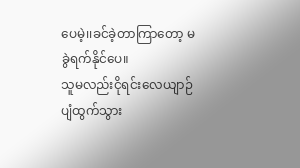ပေမဲ့၊၊ခင်ခဲ့တာကြာတော့ မခွဲရက်နိုင်ပေ။
သူမလည်းငိုရင်းလေယျာဉ်ပျံထွက်သွား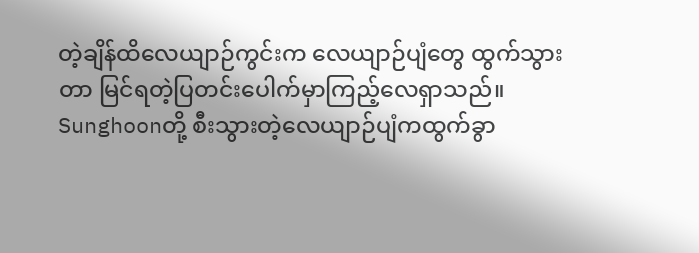တဲ့ချိန်ထိလေယျာဉ်ကွင်းက လေယျာဉ်ပျံတွေ ထွက်သွားတာ မြင်ရတဲ့ပြတင်းပေါက်မှာကြည့်လေရှာသည်။
Sunghoonတို့ စီးသွားတဲ့လေယျာဉ်ပျံကထွက်ခွာ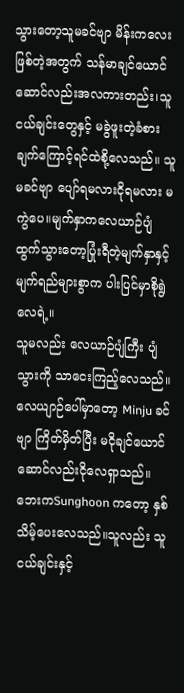သွားတော့သူမခင်ဗျာ မိန်းကလေးဖြစ်တဲ့အတွက် သန်မာချင်ယောင်ဆောင်လည်းအလကားတည်း၊သူငယ်ချင်းတွေနှင့် မခွဲဖူးတဲ့ခံစားချက်ကြောင့်ရင်ထဲစို့လေသည်။ သူမခင်ဗျာ ပျော်ရမလားငိုရမလား မကွဲပေ။မျက်နှာကလေယာဉ်ပျံ ထွက်သွားတော့ပြုံးရီတဲ့မျက်နှာနှင့်မျက်ရည်များစွာက ပါးပြင်မှာစိုရွဲလေရဲ့။
သူမလည်း လေယာဉ်ပျံကြီး ပျံသွားကို သာငေးကြည့်လေသည်။လေယျာဉ်ပေါ်မှာတော့ Minju ခင်ဗျာ ကြိတ်မှိတ်ပြီး မငိုချင်ယောင်ဆောင်လည်းငိုလေရှာသည်။ ဘေးကSunghoon ကတော့ နှစ်သိမ့်ပေးလေသည်။သူလည်း သူငယ်ချင်းနှင့်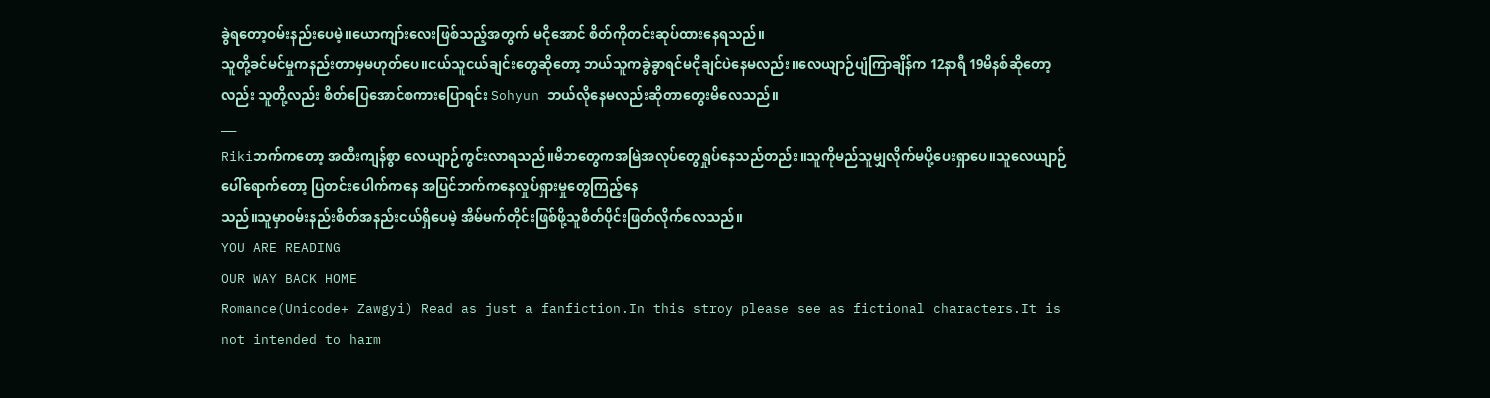ခွဲရတော့ဝမ်းနည်းပေမဲ့။ယောကျာ်းလေးဖြစ်သည့်အတွက် မငိုအောင် စိတ်ကိုတင်းဆုပ်ထားနေရသည်။
သူတို့ခင်မင်မှုကနည်းတာမှမဟုတ်ပေ။ငယ်သူငယ်ချင်းတွေဆိုတော့ ဘယ်သူကခွဲခွာရင်မငိုချင်ပဲနေမလည်း။လေယျာဉ်ပျံကြာချိန်က 12နာရီ 19မိနစ်ဆိုတော့လည်း သူတို့လည်း စိတ်ပြေအောင်စကားပြောရင်း Sohyun ဘယ်လိုနေမလည်းဆိုတာတွေးမိလေသည်။
___
Rikiဘက်ကတော့ အထီးကျန်စွာ လေယျာဉ်ကွင်းလာရသည်။မိဘတွေကအမြဲအလုပ်တွေရှုပ်နေသည်တည်း။သူကိုမည်သူမျှလိုက်မပို့ပေးရှာပေ။သူလေယျာဉ်ပေါ်ရောက်တော့ ပြတင်းပေါက်ကနေ အပြင်ဘက်ကနေလှုပ်ရှားမှုတွေကြည့်နေ
သည်။သူမှာဝမ်းနည်းစိတ်အနည်းငယ်ရှိပေမဲ့ အိမ်မက်တိုင်းဖြစ်ဖို့သူစိတ်ပိုင်းဖြတ်လိုက်လေသည်။
YOU ARE READING
OUR WAY BACK HOME
Romance(Unicode+ Zawgyi) Read as just a fanfiction.In this stroy please see as fictional characters.It is not intended to harm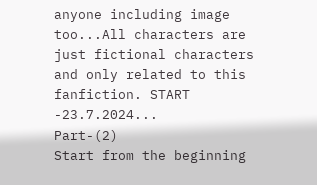anyone including image too...All characters are just fictional characters and only related to this fanfiction. START -23.7.2024...
Part-(2)
Start from the beginning